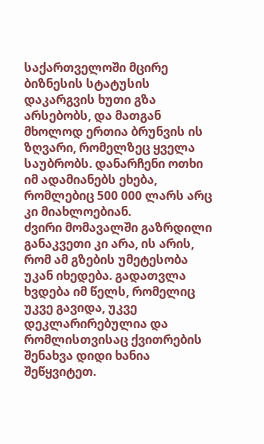საქართველოში მცირე ბიზნესის სტატუსის დაკარგვის ხუთი გზა არსებობს, და მათგან მხოლოდ ერთია ბრუნვის ის ზღვარი, რომელზეც ყველა საუბრობს. დანარჩენი ოთხი იმ ადამიანებს ეხება, რომლებიც 500 000 ლარს არც კი მიახლოებიან.
ძვირი მომავალში გაზრდილი განაკვეთი კი არა, ის არის, რომ ამ გზების უმეტესობა უკან იხედება. გადათვლა ხვდება იმ წელს, რომელიც უკვე გავიდა, უკვე დეკლარირებულია და რომლისთვისაც ქვითრების შენახვა დიდი ხანია შეწყვიტეთ.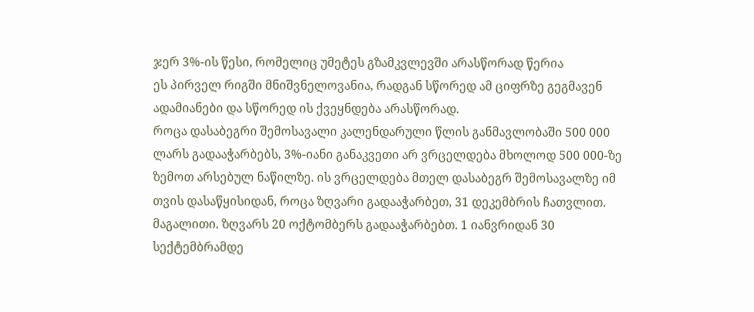ჯერ 3%-ის წესი, რომელიც უმეტეს გზამკვლევში არასწორად წერია
ეს პირველ რიგში მნიშვნელოვანია, რადგან სწორედ ამ ციფრზე გეგმავენ ადამიანები და სწორედ ის ქვეყნდება არასწორად.
როცა დასაბეგრი შემოსავალი კალენდარული წლის განმავლობაში 500 000 ლარს გადააჭარბებს, 3%-იანი განაკვეთი არ ვრცელდება მხოლოდ 500 000-ზე ზემოთ არსებულ ნაწილზე. ის ვრცელდება მთელ დასაბეგრ შემოსავალზე იმ თვის დასაწყისიდან, როცა ზღვარი გადააჭარბეთ, 31 დეკემბრის ჩათვლით.
მაგალითი. ზღვარს 20 ოქტომბერს გადააჭარბებთ. 1 იანვრიდან 30 სექტემბრამდე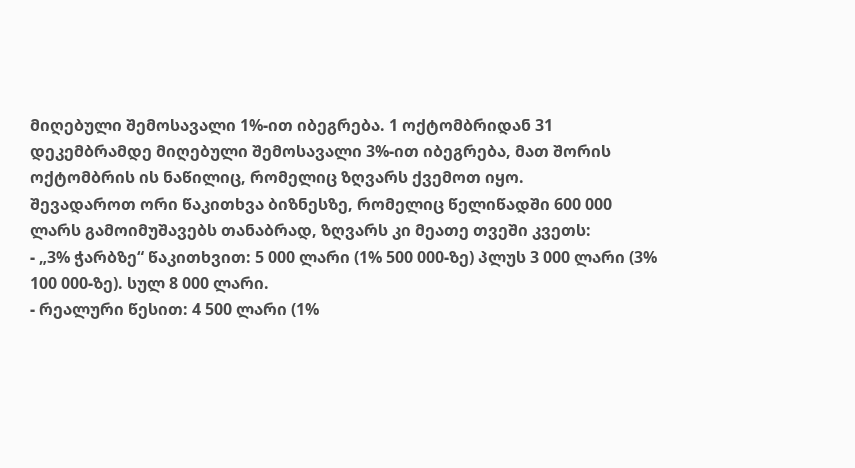მიღებული შემოსავალი 1%-ით იბეგრება. 1 ოქტომბრიდან 31 დეკემბრამდე მიღებული შემოსავალი 3%-ით იბეგრება, მათ შორის ოქტომბრის ის ნაწილიც, რომელიც ზღვარს ქვემოთ იყო.
შევადაროთ ორი წაკითხვა ბიზნესზე, რომელიც წელიწადში 600 000 ლარს გამოიმუშავებს თანაბრად, ზღვარს კი მეათე თვეში კვეთს:
- „3% ჭარბზე“ წაკითხვით: 5 000 ლარი (1% 500 000-ზე) პლუს 3 000 ლარი (3% 100 000-ზე). სულ 8 000 ლარი.
- რეალური წესით: 4 500 ლარი (1%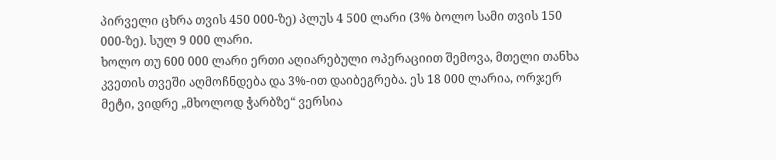პირველი ცხრა თვის 450 000-ზე) პლუს 4 500 ლარი (3% ბოლო სამი თვის 150 000-ზე). სულ 9 000 ლარი.
ხოლო თუ 600 000 ლარი ერთი აღიარებული ოპერაციით შემოვა, მთელი თანხა კვეთის თვეში აღმოჩნდება და 3%-ით დაიბეგრება. ეს 18 000 ლარია, ორჯერ მეტი, ვიდრე „მხოლოდ ჭარბზე“ ვერსია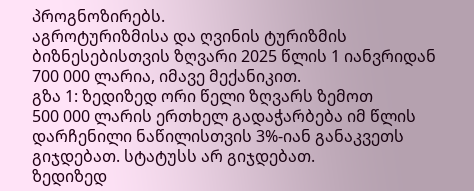პროგნოზირებს.
აგროტურიზმისა და ღვინის ტურიზმის ბიზნესებისთვის ზღვარი 2025 წლის 1 იანვრიდან 700 000 ლარია, იმავე მექანიკით.
გზა 1: ზედიზედ ორი წელი ზღვარს ზემოთ
500 000 ლარის ერთხელ გადაჭარბება იმ წლის დარჩენილი ნაწილისთვის 3%-იან განაკვეთს გიჯდებათ. სტატუსს არ გიჯდებათ.
ზედიზედ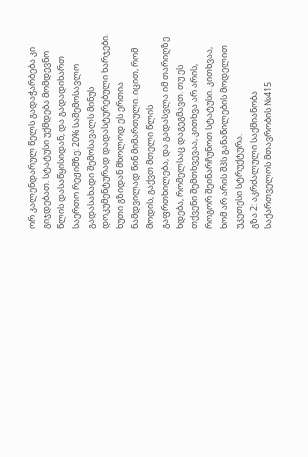ორ კალენდარულ წელს გადაჭარბება კი გიჯდებათ. სტატუსი უქმდება მომდევნო წლის დასაწყისიდან, და გადადიხართ საერთო რეჟიმზე: 20% საშემოსავლო გადასახადი შემოსავალს მინუს დოკუმენტურად დადასტურებული ხარჯები.
ხუთი გზიდან მხოლოდ ეს ერთია ნამდვილად წინ მიმართული. იცით, რომ მოდის, გაქვთ მთელი წლის გაფრთხილება, და გადასვლა იმ თარიღზე ხდება, რომელსაც დაგეგმავთ. თუ ეს თქვენი შემთხვევაა, კითხვა არ არის, როგორ შეინარჩუნოთ სტატუსი. კითხვაა, ხომ არ არის შპს განაწილების მოდელით უკეთესი სტრუქტურა.
გზა 2: აკრძალული საქმიანობა
საქართველოს მთავრობის №415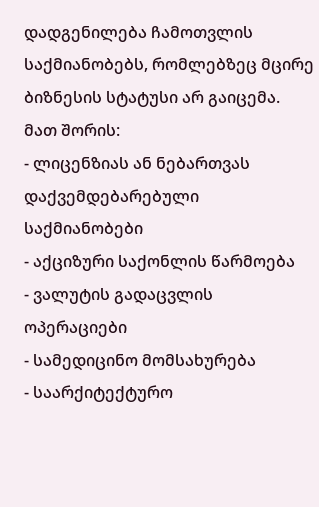დადგენილება ჩამოთვლის საქმიანობებს, რომლებზეც მცირე ბიზნესის სტატუსი არ გაიცემა. მათ შორის:
- ლიცენზიას ან ნებართვას დაქვემდებარებული საქმიანობები
- აქციზური საქონლის წარმოება
- ვალუტის გადაცვლის ოპერაციები
- სამედიცინო მომსახურება
- საარქიტექტურო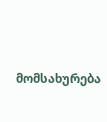მომსახურება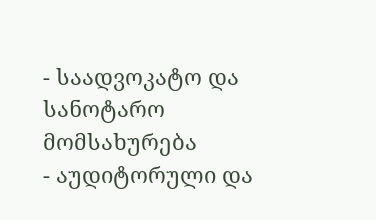- საადვოკატო და სანოტარო მომსახურება
- აუდიტორული და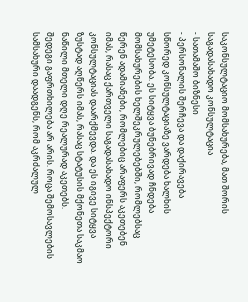საკონსულტაციო მომსახურება, მათ შორის საგადასახადო კონსულტაცია
- სათამაშო ბიზნესი
- პერსონალის შერჩევა და დაქირავება
სწორედ კონსულტაციაზე ვარდება ხალხის უმეტესობა. ეს სიტყვა ბუნებრივად ჩნდება მომსახურების ხელშეკრულებებში, რომლებსაც წერენ ადამიანები, რომლებიც არაფერს აკეთებენ იმას, რასაც ქართველი საგადასახადო ინსპექტორი კონსულტაციას დაარქმევდა. და ეს იგივე სიტყვა ზუსტად აღწერს იმას, რასაც სტატუსის მქონეთა საკმაო ნაწილი მთელი დღე რეალურად აკეთებს.
შედეგი გაფრთხილება არ არის. როცა შემოსავლების სამსახური დაადგენს, რომ აკრძალულ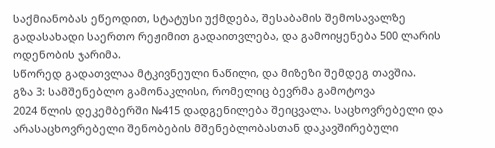საქმიანობას ეწეოდით, სტატუსი უქმდება, შესაბამის შემოსავალზე გადასახადი საერთო რეჟიმით გადაითვლება, და გამოიყენება 500 ლარის ოდენობის ჯარიმა.
სწორედ გადათვლაა მტკივნეული ნაწილი, და მიზეზი შემდეგ თავშია.
გზა 3: სამშენებლო გამონაკლისი, რომელიც ბევრმა გამოტოვა
2024 წლის დეკემბერში №415 დადგენილება შეიცვალა. საცხოვრებელი და არასაცხოვრებელი შენობების მშენებლობასთან დაკავშირებული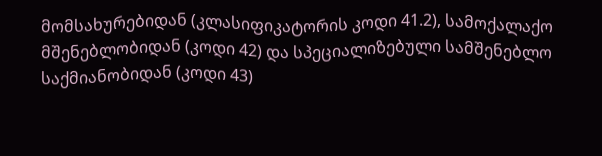მომსახურებიდან (კლასიფიკატორის კოდი 41.2), სამოქალაქო მშენებლობიდან (კოდი 42) და სპეციალიზებული სამშენებლო საქმიანობიდან (კოდი 43)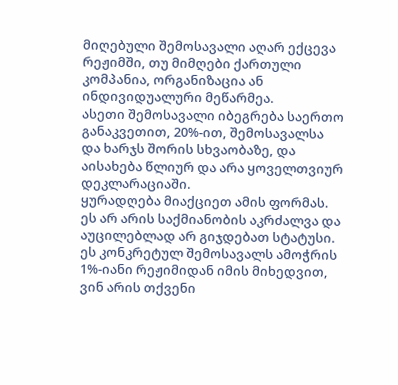მიღებული შემოსავალი აღარ ექცევა რეჟიმში, თუ მიმღები ქართული კომპანია, ორგანიზაცია ან ინდივიდუალური მეწარმეა.
ასეთი შემოსავალი იბეგრება საერთო განაკვეთით, 20%-ით, შემოსავალსა და ხარჯს შორის სხვაობაზე, და აისახება წლიურ და არა ყოველთვიურ დეკლარაციაში.
ყურადღება მიაქციეთ ამის ფორმას. ეს არ არის საქმიანობის აკრძალვა და აუცილებლად არ გიჯდებათ სტატუსი. ეს კონკრეტულ შემოსავალს ამოჭრის 1%-იანი რეჟიმიდან იმის მიხედვით, ვინ არის თქვენი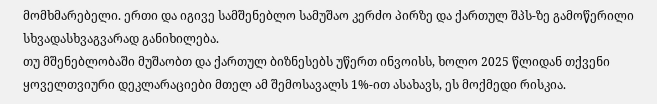მომხმარებელი. ერთი და იგივე სამშენებლო სამუშაო კერძო პირზე და ქართულ შპს-ზე გამოწერილი სხვადასხვაგვარად განიხილება.
თუ მშენებლობაში მუშაობთ და ქართულ ბიზნესებს უწერთ ინვოისს, ხოლო 2025 წლიდან თქვენი ყოველთვიური დეკლარაციები მთელ ამ შემოსავალს 1%-ით ასახავს, ეს მოქმედი რისკია.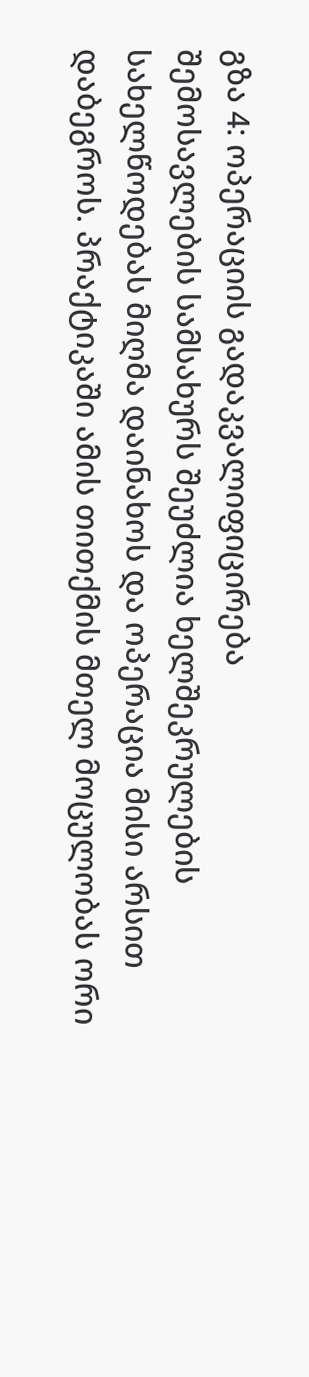გზა 4: ოპერაციის გადაკვალიფიცირება
შემოსავლების სამსახურს შეუძლია ხელშეკრულების სახელწოდებას მიღმა დაინახოს და ოპერაცია მისი არსით დაბეგროს. პრაქტიკაში ამის თითქმის მთელ მოცულობას ორი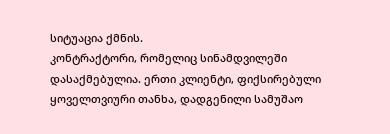სიტუაცია ქმნის.
კონტრაქტორი, რომელიც სინამდვილეში დასაქმებულია. ერთი კლიენტი, ფიქსირებული ყოველთვიური თანხა, დადგენილი სამუშაო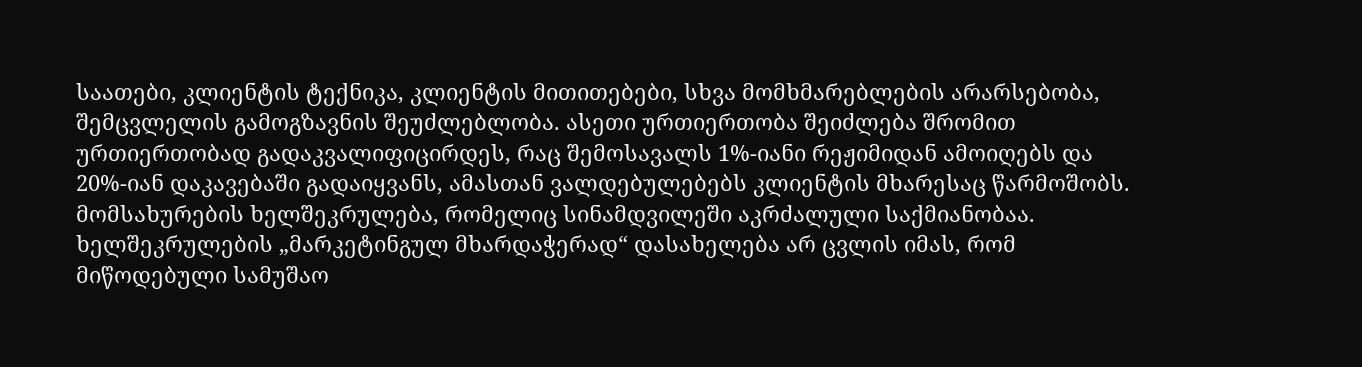საათები, კლიენტის ტექნიკა, კლიენტის მითითებები, სხვა მომხმარებლების არარსებობა, შემცვლელის გამოგზავნის შეუძლებლობა. ასეთი ურთიერთობა შეიძლება შრომით ურთიერთობად გადაკვალიფიცირდეს, რაც შემოსავალს 1%-იანი რეჟიმიდან ამოიღებს და 20%-იან დაკავებაში გადაიყვანს, ამასთან ვალდებულებებს კლიენტის მხარესაც წარმოშობს.
მომსახურების ხელშეკრულება, რომელიც სინამდვილეში აკრძალული საქმიანობაა. ხელშეკრულების „მარკეტინგულ მხარდაჭერად“ დასახელება არ ცვლის იმას, რომ მიწოდებული სამუშაო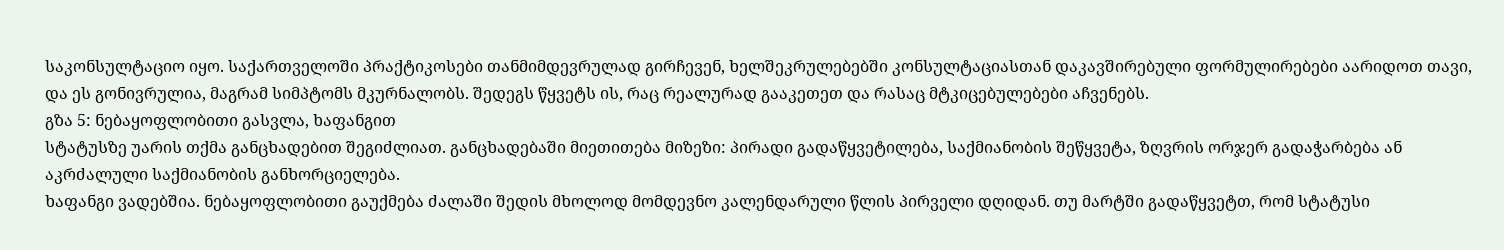საკონსულტაციო იყო. საქართველოში პრაქტიკოსები თანმიმდევრულად გირჩევენ, ხელშეკრულებებში კონსულტაციასთან დაკავშირებული ფორმულირებები აარიდოთ თავი, და ეს გონივრულია, მაგრამ სიმპტომს მკურნალობს. შედეგს წყვეტს ის, რაც რეალურად გააკეთეთ და რასაც მტკიცებულებები აჩვენებს.
გზა 5: ნებაყოფლობითი გასვლა, ხაფანგით
სტატუსზე უარის თქმა განცხადებით შეგიძლიათ. განცხადებაში მიეთითება მიზეზი: პირადი გადაწყვეტილება, საქმიანობის შეწყვეტა, ზღვრის ორჯერ გადაჭარბება ან აკრძალული საქმიანობის განხორციელება.
ხაფანგი ვადებშია. ნებაყოფლობითი გაუქმება ძალაში შედის მხოლოდ მომდევნო კალენდარული წლის პირველი დღიდან. თუ მარტში გადაწყვეტთ, რომ სტატუსი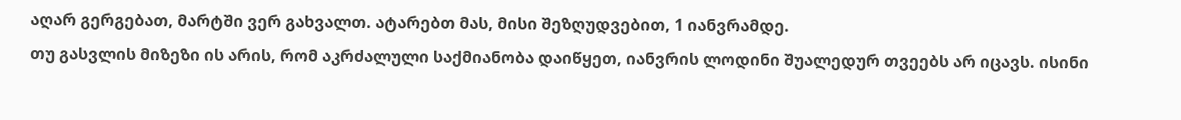აღარ გერგებათ, მარტში ვერ გახვალთ. ატარებთ მას, მისი შეზღუდვებით, 1 იანვრამდე.
თუ გასვლის მიზეზი ის არის, რომ აკრძალული საქმიანობა დაიწყეთ, იანვრის ლოდინი შუალედურ თვეებს არ იცავს. ისინი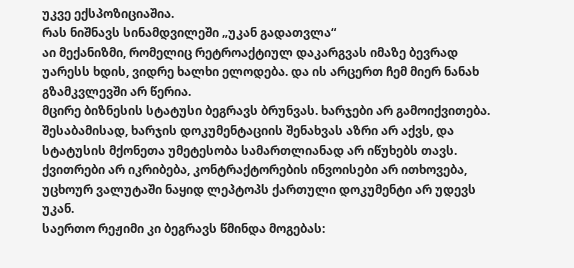უკვე ექსპოზიციაშია.
რას ნიშნავს სინამდვილეში „უკან გადათვლა“
აი მექანიზმი, რომელიც რეტროაქტიულ დაკარგვას იმაზე ბევრად უარესს ხდის, ვიდრე ხალხი ელოდება. და ის არცერთ ჩემ მიერ ნანახ გზამკვლევში არ წერია.
მცირე ბიზნესის სტატუსი ბეგრავს ბრუნვას. ხარჯები არ გამოიქვითება. შესაბამისად, ხარჯის დოკუმენტაციის შენახვას აზრი არ აქვს, და სტატუსის მქონეთა უმეტესობა სამართლიანად არ იწუხებს თავს. ქვითრები არ იკრიბება, კონტრაქტორების ინვოისები არ ითხოვება, უცხოურ ვალუტაში ნაყიდ ლეპტოპს ქართული დოკუმენტი არ უდევს უკან.
საერთო რეჟიმი კი ბეგრავს წმინდა მოგებას: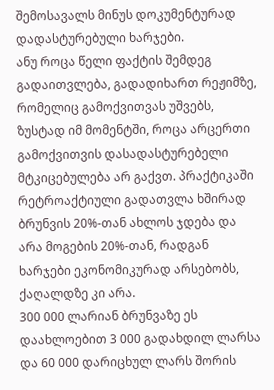შემოსავალს მინუს დოკუმენტურად დადასტურებული ხარჯები.
ანუ როცა წელი ფაქტის შემდეგ გადაითვლება, გადადიხართ რეჟიმზე, რომელიც გამოქვითვას უშვებს, ზუსტად იმ მომენტში, როცა არცერთი გამოქვითვის დასადასტურებელი მტკიცებულება არ გაქვთ. პრაქტიკაში რეტროაქტიული გადათვლა ხშირად ბრუნვის 20%-თან ახლოს ჯდება და არა მოგების 20%-თან, რადგან ხარჯები ეკონომიკურად არსებობს, ქაღალდზე კი არა.
300 000 ლარიან ბრუნვაზე ეს დაახლოებით 3 000 გადახდილ ლარსა და 60 000 დარიცხულ ლარს შორის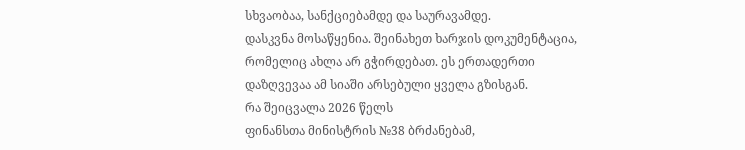სხვაობაა, სანქციებამდე და საურავამდე.
დასკვნა მოსაწყენია. შეინახეთ ხარჯის დოკუმენტაცია, რომელიც ახლა არ გჭირდებათ. ეს ერთადერთი დაზღვევაა ამ სიაში არსებული ყველა გზისგან.
რა შეიცვალა 2026 წელს
ფინანსთა მინისტრის №38 ბრძანებამ,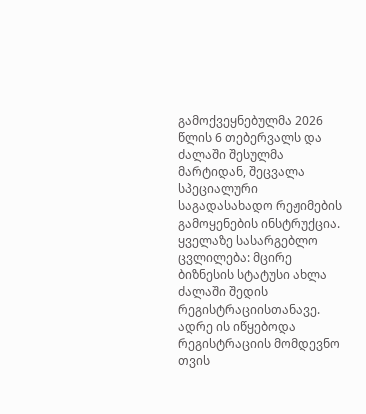გამოქვეყნებულმა 2026 წლის 6 თებერვალს და ძალაში შესულმა მარტიდან, შეცვალა სპეციალური საგადასახადო რეჟიმების გამოყენების ინსტრუქცია.
ყველაზე სასარგებლო ცვლილება: მცირე ბიზნესის სტატუსი ახლა ძალაში შედის რეგისტრაციისთანავე. ადრე ის იწყებოდა რეგისტრაციის მომდევნო თვის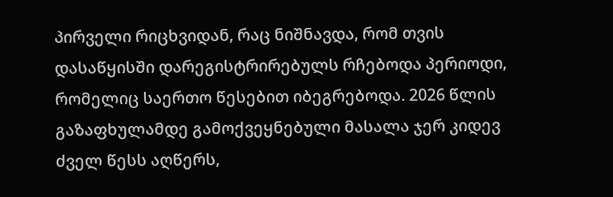პირველი რიცხვიდან, რაც ნიშნავდა, რომ თვის დასაწყისში დარეგისტრირებულს რჩებოდა პერიოდი, რომელიც საერთო წესებით იბეგრებოდა. 2026 წლის გაზაფხულამდე გამოქვეყნებული მასალა ჯერ კიდევ ძველ წესს აღწერს,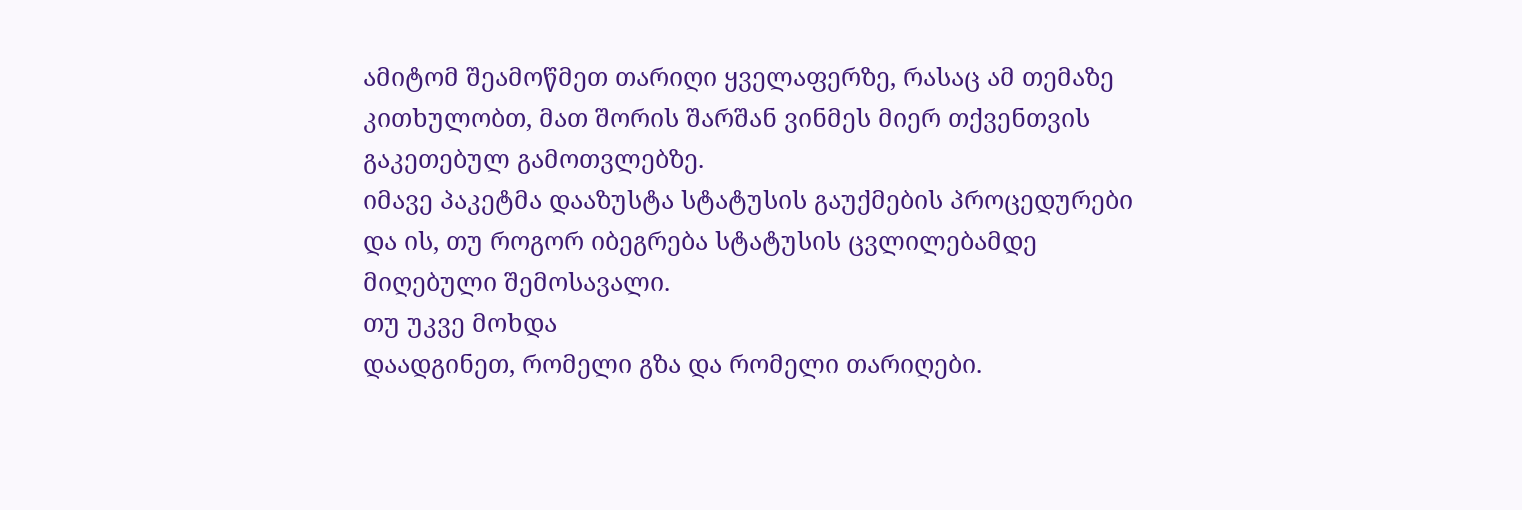ამიტომ შეამოწმეთ თარიღი ყველაფერზე, რასაც ამ თემაზე კითხულობთ, მათ შორის შარშან ვინმეს მიერ თქვენთვის გაკეთებულ გამოთვლებზე.
იმავე პაკეტმა დააზუსტა სტატუსის გაუქმების პროცედურები და ის, თუ როგორ იბეგრება სტატუსის ცვლილებამდე მიღებული შემოსავალი.
თუ უკვე მოხდა
დაადგინეთ, რომელი გზა და რომელი თარიღები.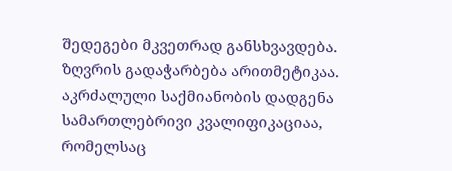შედეგები მკვეთრად განსხვავდება. ზღვრის გადაჭარბება არითმეტიკაა. აკრძალული საქმიანობის დადგენა სამართლებრივი კვალიფიკაციაა, რომელსაც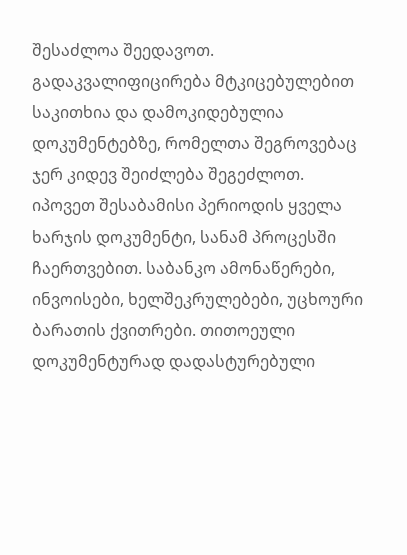შესაძლოა შეედავოთ. გადაკვალიფიცირება მტკიცებულებით საკითხია და დამოკიდებულია დოკუმენტებზე, რომელთა შეგროვებაც ჯერ კიდევ შეიძლება შეგეძლოთ.
იპოვეთ შესაბამისი პერიოდის ყველა ხარჯის დოკუმენტი, სანამ პროცესში ჩაერთვებით. საბანკო ამონაწერები, ინვოისები, ხელშეკრულებები, უცხოური ბარათის ქვითრები. თითოეული დოკუმენტურად დადასტურებული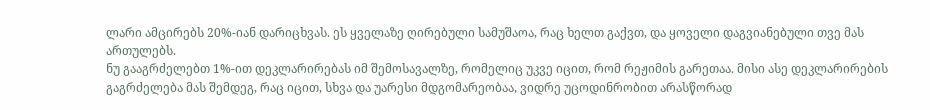ლარი ამცირებს 20%-იან დარიცხვას. ეს ყველაზე ღირებული სამუშაოა, რაც ხელთ გაქვთ, და ყოველი დაგვიანებული თვე მას ართულებს.
ნუ გააგრძელებთ 1%-ით დეკლარირებას იმ შემოსავალზე, რომელიც უკვე იცით, რომ რეჟიმის გარეთაა. მისი ასე დეკლარირების გაგრძელება მას შემდეგ, რაც იცით, სხვა და უარესი მდგომარეობაა, ვიდრე უცოდინრობით არასწორად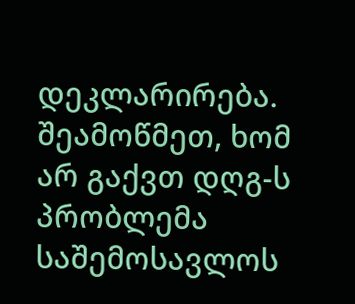დეკლარირება.
შეამოწმეთ, ხომ არ გაქვთ დღგ-ს პრობლემა საშემოსავლოს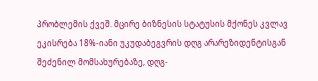პრობლემის ქვეშ. მცირე ბიზნესის სტატუსის მქონეს კვლავ ეკისრება 18%-იანი უკუდაბეგვრის დღგ არარეზიდენტისგან შეძენილ მომსახურებაზე, დღგ-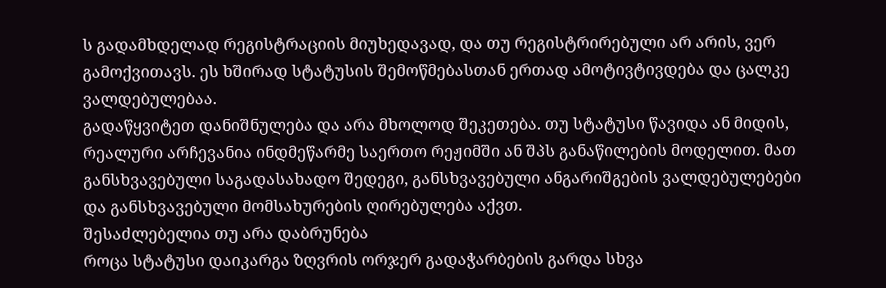ს გადამხდელად რეგისტრაციის მიუხედავად, და თუ რეგისტრირებული არ არის, ვერ გამოქვითავს. ეს ხშირად სტატუსის შემოწმებასთან ერთად ამოტივტივდება და ცალკე ვალდებულებაა.
გადაწყვიტეთ დანიშნულება და არა მხოლოდ შეკეთება. თუ სტატუსი წავიდა ან მიდის, რეალური არჩევანია ინდმეწარმე საერთო რეჟიმში ან შპს განაწილების მოდელით. მათ განსხვავებული საგადასახადო შედეგი, განსხვავებული ანგარიშგების ვალდებულებები და განსხვავებული მომსახურების ღირებულება აქვთ.
შესაძლებელია თუ არა დაბრუნება
როცა სტატუსი დაიკარგა ზღვრის ორჯერ გადაჭარბების გარდა სხვა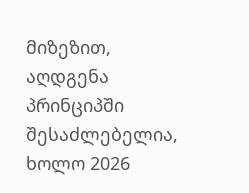მიზეზით, აღდგენა პრინციპში შესაძლებელია, ხოლო 2026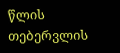წლის თებერვლის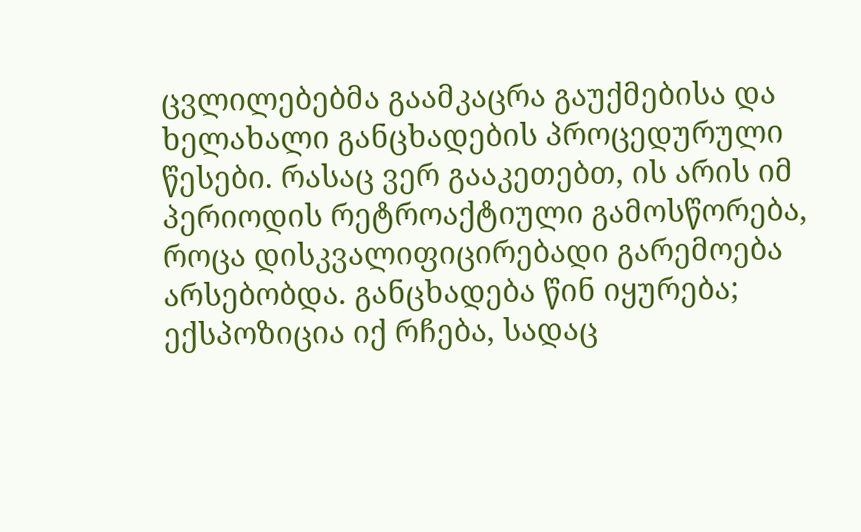ცვლილებებმა გაამკაცრა გაუქმებისა და ხელახალი განცხადების პროცედურული წესები. რასაც ვერ გააკეთებთ, ის არის იმ პერიოდის რეტროაქტიული გამოსწორება, როცა დისკვალიფიცირებადი გარემოება არსებობდა. განცხადება წინ იყურება; ექსპოზიცია იქ რჩება, სადაც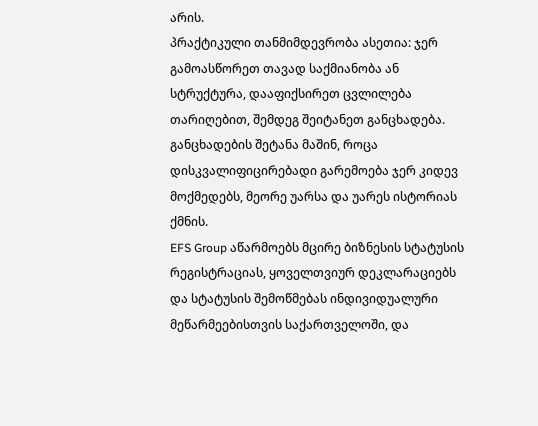არის.
პრაქტიკული თანმიმდევრობა ასეთია: ჯერ გამოასწორეთ თავად საქმიანობა ან სტრუქტურა, დააფიქსირეთ ცვლილება თარიღებით, შემდეგ შეიტანეთ განცხადება. განცხადების შეტანა მაშინ, როცა დისკვალიფიცირებადი გარემოება ჯერ კიდევ მოქმედებს, მეორე უარსა და უარეს ისტორიას ქმნის.
EFS Group აწარმოებს მცირე ბიზნესის სტატუსის რეგისტრაციას, ყოველთვიურ დეკლარაციებს და სტატუსის შემოწმებას ინდივიდუალური მეწარმეებისთვის საქართველოში, და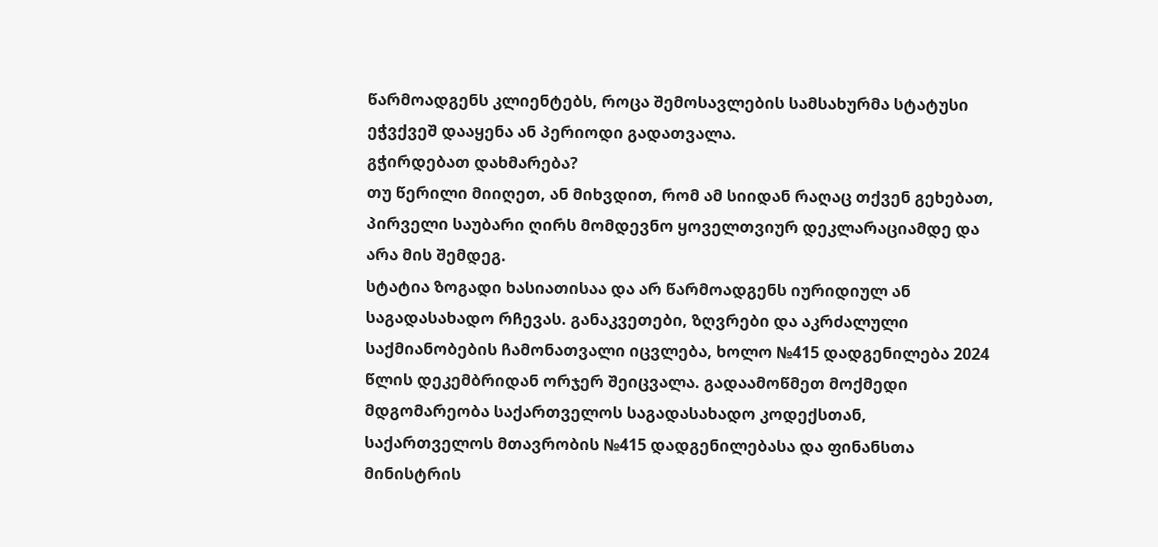წარმოადგენს კლიენტებს, როცა შემოსავლების სამსახურმა სტატუსი ეჭვქვეშ დააყენა ან პერიოდი გადათვალა.
გჭირდებათ დახმარება?
თუ წერილი მიიღეთ, ან მიხვდით, რომ ამ სიიდან რაღაც თქვენ გეხებათ, პირველი საუბარი ღირს მომდევნო ყოველთვიურ დეკლარაციამდე და არა მის შემდეგ.
სტატია ზოგადი ხასიათისაა და არ წარმოადგენს იურიდიულ ან საგადასახადო რჩევას. განაკვეთები, ზღვრები და აკრძალული საქმიანობების ჩამონათვალი იცვლება, ხოლო №415 დადგენილება 2024 წლის დეკემბრიდან ორჯერ შეიცვალა. გადაამოწმეთ მოქმედი მდგომარეობა საქართველოს საგადასახადო კოდექსთან, საქართველოს მთავრობის №415 დადგენილებასა და ფინანსთა მინისტრის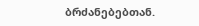ბრძანებებთან.